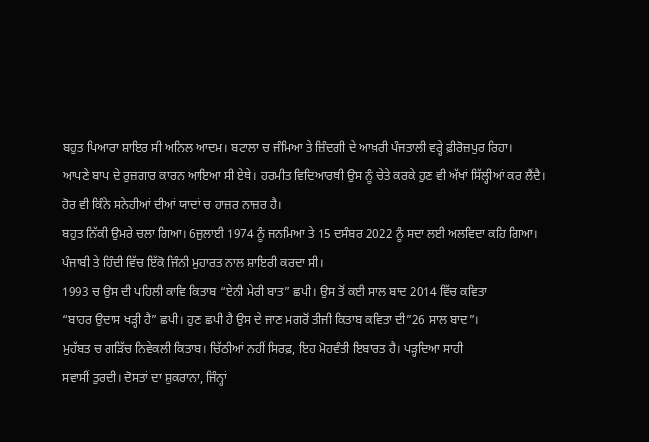ਬਹੁਤ ਪਿਆਰਾ ਸ਼ਾਇਰ ਸੀ ਅਨਿਲ ਆਦਮ। ਬਟਾਲਾ ਚ ਜੰਮਿਆ ਤੇ ਜ਼ਿੰਦਗੀ ਦੇ ਆਖ਼ਰੀ ਪੰਜਤਾਲੀ ਵਰ੍ਹੇ ਫ਼ੀਰੋਜ਼ਪੁਰ ਰਿਹਾ।
ਆਪਣੇ ਬਾਪ ਦੇ ਰੁਜ਼ਗਾਰ ਕਾਰਨ ਆਇਆ ਸੀ ਏਥੇ। ਹਰਮੀਤ ਵਿਦਿਆਰਥੀ ਉਸ ਨੂੰ ਚੇਤੇ ਕਰਕੇ ਹੁਣ ਵੀ ਅੱਖਾਂ ਸਿੱਲ੍ਹੀਆਂ ਕਰ ਲੈਂਦੈ।
ਹੋਰ ਵੀ ਕਿੰਨੇ ਸਨੇਹੀਆਂ ਦੀਆਂ ਯਾਦਾਂ ਚ ਹਾਜ਼ਰ ਨਾਜ਼ਰ ਹੈ।
ਬਹੁਤ ਨਿੱਕੀ ਉਮਰੇ ਚਲਾ ਗਿਆ। 6ਜੁਲਾਈ 1974 ਨੂੰ ਜਨਮਿਆ ਤੇ 15 ਦਸੰਬਰ 2022 ਨੂੰ ਸਦਾ ਲਈ ਅਲਵਿਦਾ ਕਹਿ ਗਿਆ।
ਪੰਜਾਬੀ ਤੇ ਹਿੰਦੀ ਵਿੱਚ ਇੱਕੋ ਜਿੰਨੀ ਮੁਹਾਰਤ ਨਾਲ ਸ਼ਾਇਰੀ ਕਰਦਾ ਸੀ।
1993 ਚ ਉਸ ਦੀ ਪਹਿਲੀ ਕਾਵਿ ਕਿਤਾਬ “ਏਨੀ ਮੇਰੀ ਬਾਤ” ਛਪੀ। ਉਸ ਤੋਂ ਕਈ ਸਾਲ ਬਾਦ 2014 ਵਿੱਚ ਕਵਿਤਾ
“ਬਾਹਰ ਉਦਾਸ ਖੜ੍ਹੀ ਹੈ” ਛਪੀ। ਹੁਣ ਛਪੀ ਹੈ ਉਸ ਦੇ ਜਾਣ ਮਗਰੋਂ ਤੀਜੀ ਕਿਤਾਬ ਕਵਿਤਾ ਦੀ”26 ਸਾਲ ਬਾਦ”।
ਮੁਹੱਬਤ ਚ ਗੜਿੱਚ ਨਿਵੇਕਲੀ ਕਿਤਾਬ। ਚਿੱਠੀਆਂ ਨਹੀਂ ਸਿਰਫ਼, ਇਹ ਮੋਹਵੰਤੀ ਇਬਾਰਤ ਹੈ। ਪੜ੍ਹਦਿਆ ਸਾਹੀ
ਸਵਾਸੀਂ ਤੁਰਦੀ। ਦੋਸਤਾਂ ਦਾ ਸ਼ੁਕਰਾਨਾ, ਜਿੰਨ੍ਹਾਂ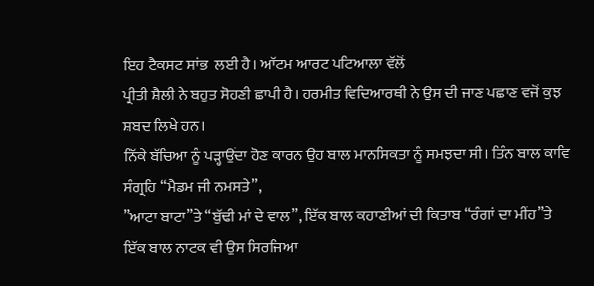ਇਹ ਟੈਕਸਟ ਸਾਂਭ  ਲਈ ਹੈ। ਆੱਟਮ ਆਰਟ ਪਟਿਆਲਾ ਵੱਲੋਂ
ਪ੍ਰੀਤੀ ਸ਼ੈਲੀ ਨੇ ਬਹੁਤ ਸੋਹਣੀ ਛਾਪੀ ਹੈ। ਹਰਮੀਤ ਵਿਦਿਆਰਥੀ ਨੇ ਉਸ ਦੀ ਜਾਣ ਪਛਾਣ ਵਜੋਂ ਕੁਝ ਸ਼ਬਦ ਲਿਖੇ ਹਨ।
ਨਿੱਕੇ ਬੱਚਿਆ ਨੂੰ ਪੜ੍ਹਾਉਂਦਾ ਹੋਣ ਕਾਰਨ ਉਹ ਬਾਲ ਮਾਨਸਿਕਤਾ ਨੂੰ ਸਮਝਦਾ ਸੀ। ਤਿੰਨ ਬਾਲ ਕਾਵਿ ਸੰਗ੍ਰਹਿ “ਮੈਡਮ ਜੀ ਨਮਸਤੇ”,
”ਆਟਾ ਬਾਟਾ”ਤੇ “ਬੁੱਢੀ ਮਾਂ ਦੇ ਵਾਲ”, ਇੱਕ ਬਾਲ ਕਹਾਣੀਆਂ ਦੀ ਕਿਤਾਬ “ਰੰਗਾਂ ਦਾ ਮੀਂਹ”ਤੇ ਇੱਕ ਬਾਲ ਨਾਟਕ ਵੀ ਉਸ ਸਿਰਜਿਆ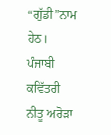“ਗੁੱਡੀ”ਨਾਮ ਹੇਠ।
ਪੰਜਾਬੀ ਕਵਿੱਤਰੀ ਨੀਤੂ ਅਰੋੜਾ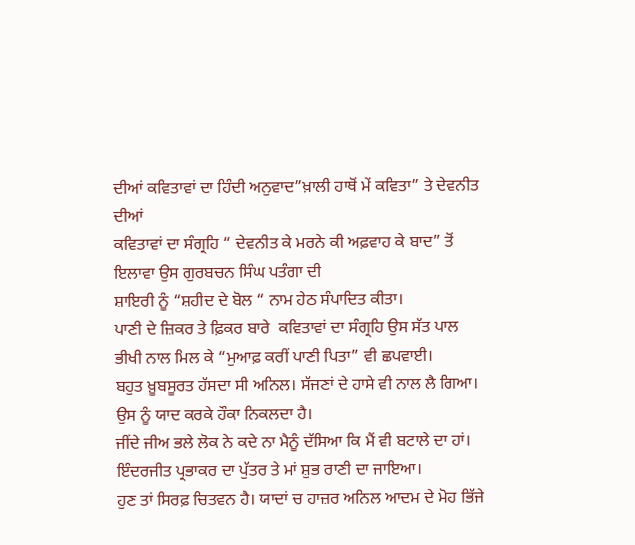ਦੀਆਂ ਕਵਿਤਾਵਾਂ ਦਾ ਹਿੰਦੀ ਅਨੁਵਾਦ”ਖ਼ਾਲੀ ਹਾਥੋਂ ਮੇਂ ਕਵਿਤਾ” ਤੇ ਦੇਵਨੀਤ ਦੀਆਂ
ਕਵਿਤਾਵਾਂ ਦਾ ਸੰਗ੍ਰਹਿ “ ਦੇਵਨੀਤ ਕੇ ਮਰਨੇ ਕੀ ਅਫ਼ਵਾਹ ਕੇ ਬਾਦ” ਤੋਂ ਇਲਾਵਾ ਉਸ ਗੁਰਬਚਨ ਸਿੰਘ ਪਤੰਗਾ ਦੀ
ਸ਼ਾਇਰੀ ਨੂੰ “ਸ਼ਹੀਦ ਦੇ ਬੋਲ “ ਨਾਮ ਹੇਠ ਸੰਪਾਦਿਤ ਕੀਤਾ।
ਪਾਣੀ ਦੇ ਜ਼ਿਕਰ ਤੇ ਫ਼ਿਕਰ ਬਾਰੇ  ਕਵਿਤਾਵਾਂ ਦਾ ਸੰਗ੍ਰਹਿ ਉਸ ਸੱਤ ਪਾਲ ਭੀਖੀ ਨਾਲ ਮਿਲ ਕੇ “ਮੁਆਫ਼ ਕਰੀਂ ਪਾਣੀ ਪਿਤਾ” ਵੀ ਛਪਵਾਈ।
ਬਹੁਤ ਖ਼ੂਬਸੂਰਤ ਹੱਸਦਾ ਸੀ ਅਨਿਲ। ਸੱਜਣਾਂ ਦੇ ਹਾਸੇ ਵੀ ਨਾਲ ਲੈ ਗਿਆ। ਉਸ ਨੂੰ ਯਾਦ ਕਰਕੇ ਹੌਕਾ ਨਿਕਲਦਾ ਹੈ।
ਜੀਂਦੇ ਜੀਅ ਭਲੇ ਲੋਕ ਨੇ ਕਦੇ ਨਾ ਮੈਨੂੰ ਦੱਸਿਆ ਕਿ ਮੈਂ ਵੀ ਬਟਾਲੇ ਦਾ ਹਾਂ। ਇੰਦਰਜੀਤ ਪ੍ਰਭਾਕਰ ਦਾ ਪੁੱਤਰ ਤੇ ਮਾਂ ਸ਼ੁਭ ਰਾਣੀ ਦਾ ਜਾਇਆ।
ਹੁਣ ਤਾਂ ਸਿਰਫ਼ ਚਿਤਵਨ ਹੈ। ਯਾਦਾਂ ਚ ਹਾਜ਼ਰ ਅਨਿਲ ਆਦਮ ਦੇ ਮੋਹ ਭਿੱਜੇ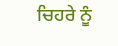ਚਿਹਰੇ ਨੂੰ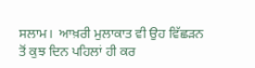ਸਲਾਮ।  ਆਖ਼ਰੀ ਮੁਲਾਕਾਤ ਵੀ ਉਹ ਵਿੱਛੜਨ
ਤੋਂ ਕੁਝ ਦਿਨ ਪਹਿਲਾਂ ਹੀ ਕਰ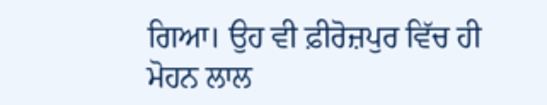ਗਿਆ। ਉਹ ਵੀ ਫ਼ੀਰੋਜ਼ਪੁਰ ਵਿੱਚ ਹੀ ਮੋਹਨ ਲਾਲ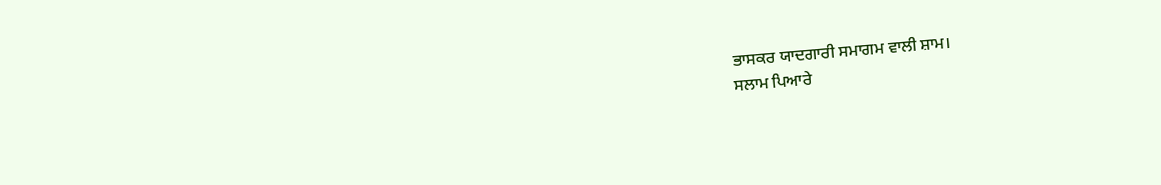ਭਾਸਕਰ ਯਾਦਗਾਰੀ ਸਮਾਗਮ ਵਾਲੀ ਸ਼ਾਮ।
ਸਲਾਮ ਪਿਆਰੇ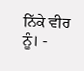ਨਿੱਕੇ ਵੀਰ ਨੂੰ। -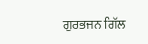ਗੁਰਭਜਨ ਗਿੱਲ